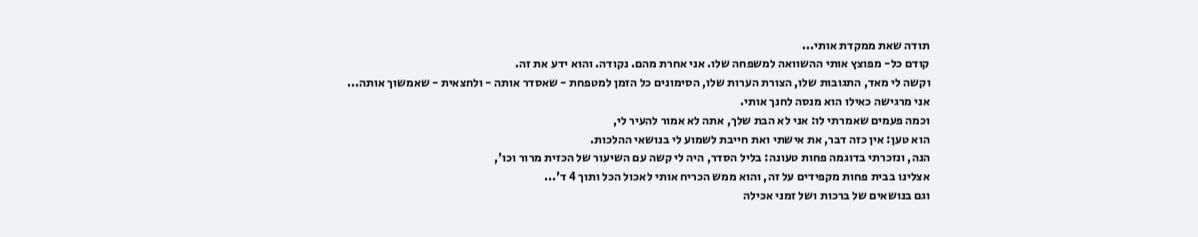תודה שאת ממקדת אותי...
קודם כל- מפוצץ אותי ההשוואה למשפחה שלו. אני אחרת מהם. נקודה. והוא ידע את זה.
וקשה לי מאד, התגובות שלו, הצורת הערות שלו, הסימונים כל הזמן למטפחת - שאסדר אותה - ולחצאית - שאמשוך אותה...
אני מרגישה כאילו הוא מנסה לחנך אותי.
וכמה פעמים שאמרתי לו: אני לא הבת שלך, אתה לא אמור להעיר לי,
הוא טען: אין כזה דבר, את אישתי ואת חייבת לשמוע לי בנושאי ההלכות.
הנה, ונזכרתי בדוגמה פחות טעונה: בליל הסדר, היה לי קשה עם השיעור של הכזית מרור וכו',
אצלינו בבית פחות מקפידים על זה, והוא ממש הכריח אותי לאכול הכל ותוך 4 ד'...
וגם בנושאים של ברכות ושל זמני אכילה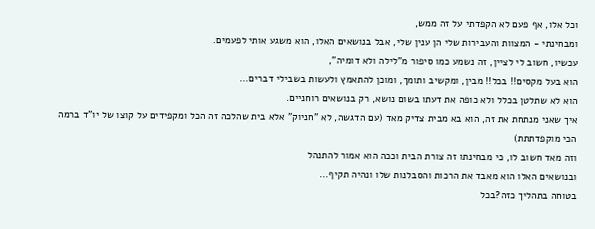וכל אלו, אף פעם לא הקפדתי על זה ממש,
ומבחינתי - המצוות והעבירות שלי הן ענין שלי, אבל בנושאים האלו, הוא משגע אותי לפעמים.
עכשיו, חשוב לי לציין, זה נשמע כמו סיפור מ"לילה ולא דומיה",
הוא בעל מקסים!! בכל!! מבין, ומקשיב ותומך, ומוכן להתאמץ ולעשות בשבילי דברים...
הוא לא שתלטן בכלל ולא כופה את דעתו בשום נושא, רק בנושאים רוחניים.
איך שאני מנתחת את זה, הוא בא מבית צדיק מאד (עם הדגשה, לא "חניוק" אלא בית שהלכה זה הכל ומקפידים על קוצו של יו"ד ברמה הכי מוקפדתתת)
וזה מאד חשוב לו, כי מבחינתו זה צורת הבית וככה הוא אמור להתנהל
ובנושאים האלו הוא מאבד את הרכות והסבלנות שלו ונהיה תקיף...
בטוחה בתהליך כזה?בכל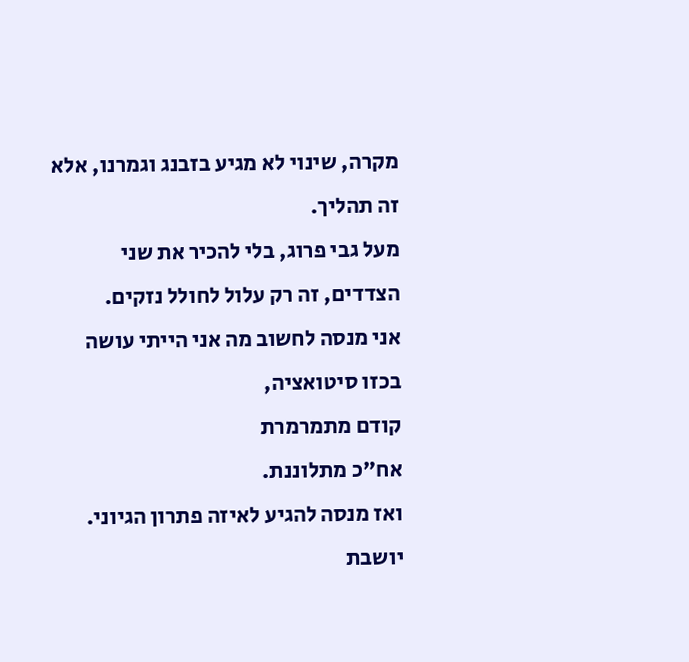מקרה, שינוי לא מגיע בזבנג וגמרנו, אלא זה תהליך.
מעל גבי פרוג, בלי להכיר את שני הצדדים, זה רק עלול לחולל נזקים.
אני מנסה לחשוב מה אני הייתי עושה בכזו סיטואציה,
קודם מתמרמרת
אח"כ מתלוננת.
ואז מנסה להגיע לאיזה פתרון הגיוני.
יושבת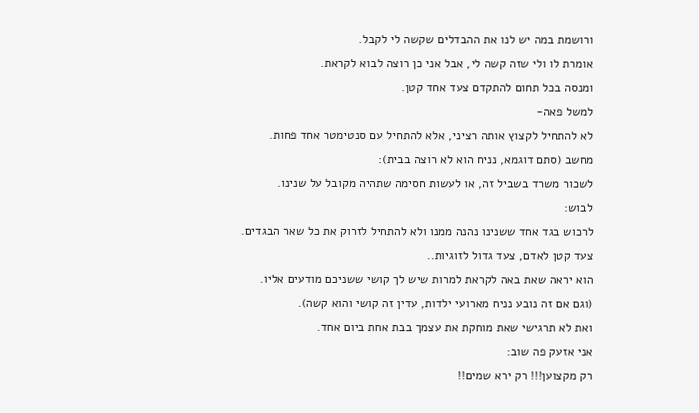ורושמת במה יש לנו את ההבדלים שקשה לי לקבל.
אומרת לו ולי שזה קשה לי, אבל אני כן רוצה לבוא לקראת.
ומנסה בכל תחום להתקדם צעד אחד קטן.
למשל פאה-
לא להתחיל לקצוץ אותה רציני, אלא להתחיל עם סנטימטר אחד פחות.
מחשב (סתם דוגמא, נניח הוא לא רוצה בבית):
לשכור משרד בשביל זה, או לעשות חסימה שתהיה מקובל על שנינו.
לבוש:
לרכוש בגד אחד ששנינו נהנה ממנו ולא להתחיל לזרוק את כל שאר הבגדים.
צעד קטן לאדם, צעד גדול לזוגיות..
הוא יראה שאת באה לקראת למרות שיש לך קושי ששניכם מודעים אליו.
(וגם אם זה נובע נניח מארועי ילדות, עדין זה קושי והוא קשה).
ואת לא תרגישי שאת מוחקת את עצמך בבת אחת ביום אחד.
אני אזעק פה שוב:
רק מקצוען!!! רק ירא שמים!!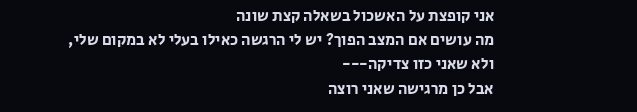אני קופצת על האשכול בשאלה קצת שונה
מה עושים אם המצב הפוך? יש לי הרגשה כאילו בעלי לא במקום שלי, ולא שאני כזו צדיקה---
אבל כן מרגישה שאני רוצה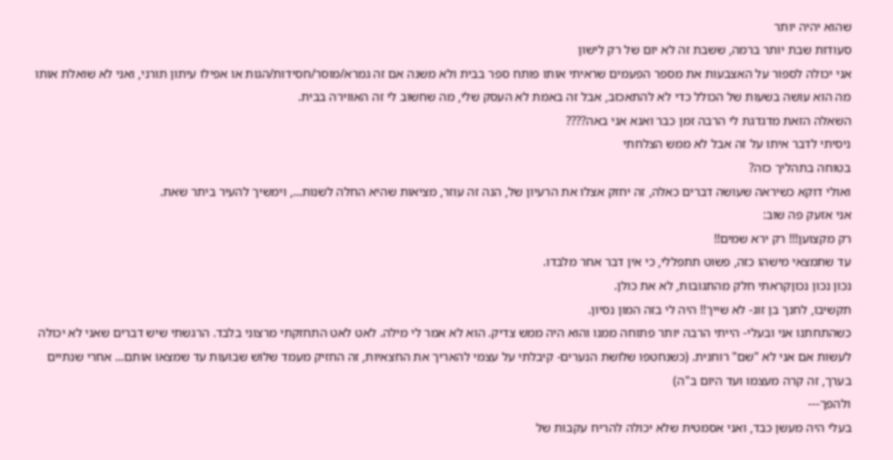שהוא יהיה יותר
סעודות שבת יותר ברמה, ששבת זה לא יום של רק לישון
אני יכולה לספור על האצבעות את מספר הפעמים שראיתי אותו פותח ספר בבית ולא משנה אם זה גמרא/מוסר/חסידות/הגות או אפילו עיתון תורני, ואני לא שואלת אותו מה הוא עושה בשעות של הכולל כדי לא להתאכזב, אבל זה באמת לא העסק שלי, מה שחשוב לי זה האווירה בבית.
השאלה הזאת מדגדגת לי הרבה זמן כבר ואנא אני באה????
ניסיתי לדבר איתו על זה אבל לא ממש הצלחתי
בטוחה בתהליך כזה?
ואולי דוקא כשיראה שעושה דברים כאלה, זה יחזק אצלו את הרעיון של, הנה זה עוזר, מציאות שהיא החלה לשנות..., וימשיך להעיר ביתר שאת.
אני אזעק פה שוב:
רק מקצוען!!! רק ירא שמים!!
עד שתמצאי מישהו כזה, פשוט תתפללי, כי אין דבר אחר מלבדו.
נכון נכון נכוןקראתי חלק מהתגובות, לא את כולן.
תקשיבו, לחנך בן זוג- לא שייך!! היה לי בזה המון נסיון.
כשהתחתנו אני ובעלי- הייתי הרבה יותר פתוחה ממנו והוא היה ממש צדיק. הוא לא אמר לי מילה. לאט לאט התחזקתי מרצוני בלבד. הרגשתי שיש דברים שאני לא יכולה לעשות אם אני לא "שם" רוחנית. (כשנחטפו שלושת הנערים- קיבלתי על עצמי להאריך את החצאיות, זה החזיק מעמד שלוש שבועות עד שמצאו אותם... אחרי שנתיים בערך, זה קרה מעצמו ועד היום ב"ה)
ולהפך---
בעלי היה מעשן כבד, ואני אסמטית שלא יכולה להריח עקבות של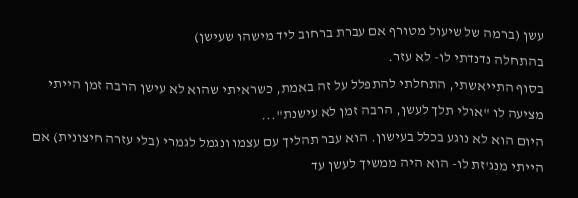עשן (ברמה של שיעול מטורף אם עברת ברחוב ליד מישהו שעישן)
בהתחלה נדנדתי לו- לא עזר.
בסוף התייאשתי, התחלתי להתפלל על זה באמת, כשראיתי שהוא לא עישן הרבה זמן הייתי מציעה לו "אולי תלך לעשן, הרבה זמן לא עישנת"...
היום הוא לא נוגע בכלל בעישון. הוא עבר תהליך עם עצמו ונגמל לגמרי (בלי עזרה חיצונית) אם הייתי מנג'זת לו- הוא היה ממשיך לעשן עד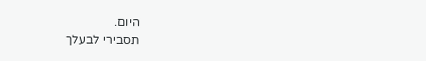היום.
תסבירי לבעלך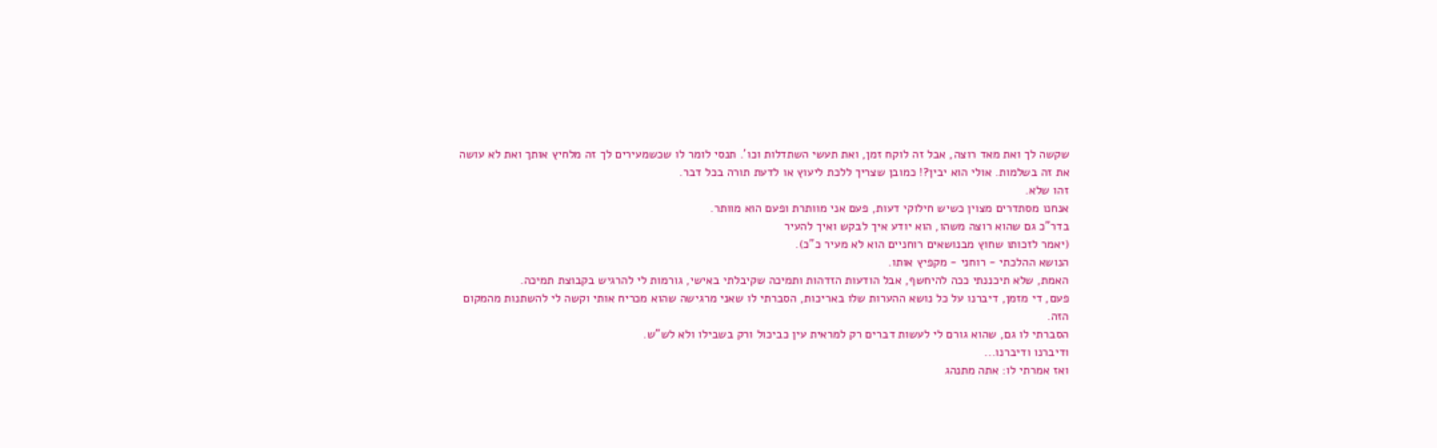שקשה לך ואת מאד רוצה, אבל זה לוקח זמן, ואת תעשי השתדלות וכו'. תנסי לומר לו שכשמעירים לך זה מלחיץ אותך ואת לא עושה את זה בשלמות. אולי הוא יבין?! כמובן שצריך ללכת ליעוץ או לדעת תורה בכל דבר.
זהו שלא.
אנחנו מסתדרים מצוין כשיש חילוקי דעות, פעם אני מוותרת ופעם הוא מוותר.
בדר"כ גם שהוא רוצה משהו, הוא יודע איך לבקש ואיך להעיר
(יאמר לזכותו שחוץ מבנושאים רוחניים הוא לא מעיר כ"כ).
הנושא ההלכתי - רוחני - מקפיץ אותו.
האמת, שלא תיכננתי ככה להיחשף, אבל הודעות הזדהות ותמיכה שקיבלתי באישי, גורמות לי להרגיש בקבוצת תמיכה.
פעם, די מזמן, דיברנו על כל נושא ההערות שלו באריכות, הסברתי לו שאני מרגישה שהוא מכריח אותי וקשה לי להשתנות מהמקום הזה.
הסברתי לו גם, שהוא גורם לי לעשות דברים רק למראית עין כביכול ורק בשבילו ולא לש"ש.
ודיברנו ודיברנו...
ואז אמרתי לו: אתה מתנהג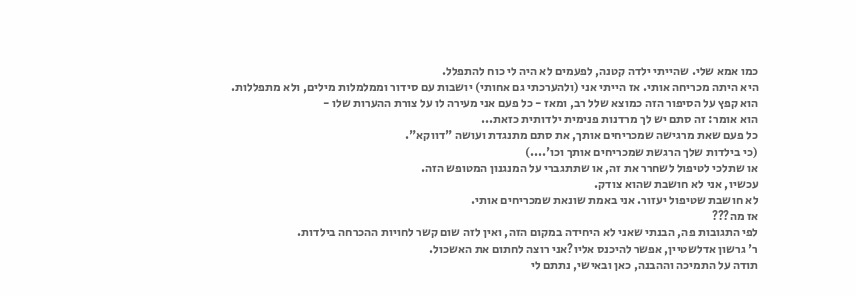כמו אמא שלי. שהייתי ילדה קטנה, לפעמים לא היה לי כוח להתפלל.
היא היתה מכריחה אותי. אז הייתי אני (ולהערכתי גם אחותי) יושבות עם סידור וממלמלות מילים, ולא מתפללות.
הוא קפץ על הסיפור הזה כמוצא שלל רב, ומאז - כל פעם אני מעירה לו על צורת ההערות שלו -
הוא אומר: זה סתם יש לך מרדנות פנימית ילדותית כזאת...
כל פעם שאת מרגישה שמכריחים אותך, את סתם מתנגדת ועושה "דווקא".
(כי בילדות שלך הרגשת שמכריחים אותך וכו'....)
או שתלכי לטיפול לשחרר את זה, או שתתגברי על המנגנון המטופש הזה.
עכשיו, אני לא חושבת שהוא צודק.
לא חושבת שטיפול יעזור. אני באמת שונאת שמכריחים אותי.
אז מה???
לפי התגובות פה, הבנתי שאני לא היחידה במקום הזה, ואין לזה שום קשר לחויות ההכרחה בילדות.
ר' גרשון אדלשטיין, אפשר להיכנס אליו?אני רוצה לחתום את האשכול.
תודה על התמיכה וההבנה, כאן ובאישי, נתתם לי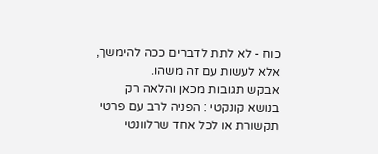כוח - לא לתת לדברים ככה להימשך, אלא לעשות עם זה משהו.
אבקש תגובות מכאן והלאה רק בנושא קונקטי : הפניה לרב עם פרטי תקשורת או לכל אחד שרלוונטי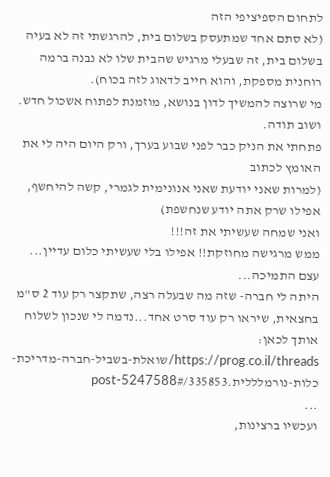לתחום הספיציפי הזה
(לא סתם אחד שמתעסק בשלום בית, להרגשתי זה לא בעיה בשלום בית, זה שבעלי מרגיש שהבית שלו לא נבנה ברמה רוחנית מספקת, והוא חייב לדאוג לזה בכוח).
מי שרוצה להמשיך לדון בנושא, מוזמנת לפתוח אשכול חדש.
ושוב תודה.
פתחתי את הניק כבר לפני שבוע בערך, ורק היום היה לי את האומץ לכתוב
(למרות שאני יודעת שאני אנונימית לגמרי, קשה להיחשף, אפילו שרק אתה יודע שנחשפת)
ואני שמחה שעשיתי את זה!!!
ממש מרגישה מחוזקת!! אפילו בלי שעשיתי כלום עדיין...
עצם התמיכה...
היתה לי חברה- שזה מה שבעלה רצה, שתקצר רק עוד 2 ס"מ בחצאית, שיראו רק עוד סרט אחד...נדמה לי שנכון לשלוח אותך לכאן:
https://prog.co.il/threads/שואלת-בשביל-חברה-מדריכת-כלות-נורמלללית.335853/#post-5247588
...
ועכשיו ברצינות,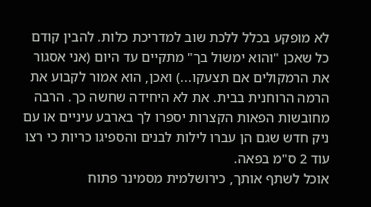לא מופקע בכלל ללכת שוב למדריכת כלות. להבין קודם כל שאכן "והוא ימשול בך" מתקיים עד היום (אני אסגור את הרמקולים אם תצעקו...) ואכן, הוא אמור לקבוע את הרמה הרוחנית בבית. את לא היחידה שחשה כך. הרבה מחובשות הפאות הקצרות יספרו לך בארבע עיניים או עם ניק חדש שגם הן עברו לילות לבנים והספיגו כריות כי רצו עוד 2 ס"מ בפאה.
אוכל לשתף אותך, כירושלמית מסמינר פתוח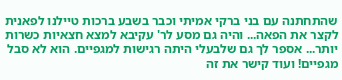שהתחתנה עם בני ברקי אמיתי וכבר בשבע ברכות טיילנו לפאנית לקצר את הפאה... והיה גם מסע לר' עקיבא למצא חצאיות כשרות יותר... אספר לך גם שלבעלי היתה רגישות למגפיים. הוא לא סבל מגפיים! ועוד קישר את זה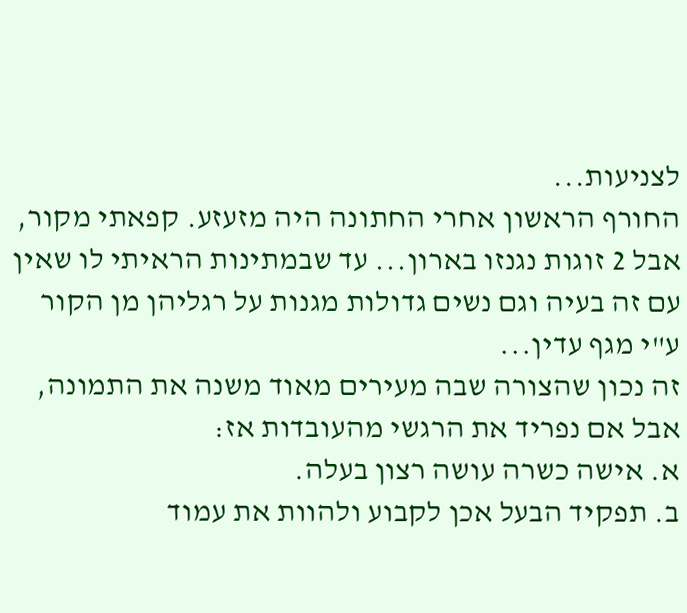לצניעות...
החורף הראשון אחרי החתונה היה מזעזע. קפאתי מקור, אבל 2 זוגות נגנזו בארון... עד שבמתינות הראיתי לו שאין עם זה בעיה וגם נשים גדולות מגנות על רגליהן מן הקור ע"י מגף עדין...
זה נכון שהצורה שבה מעירים מאוד משנה את התמונה, אבל אם נפריד את הרגשי מהעובדות אז:
א. אישה כשרה עושה רצון בעלה.
ב. תפקיד הבעל אכן לקבוע ולהוות את עמוד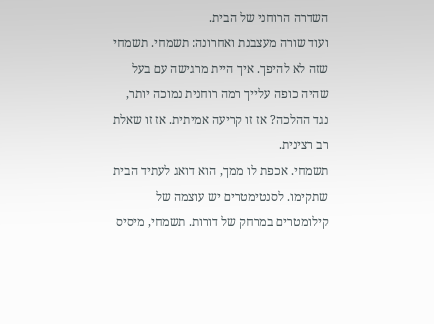השדרה הרוחני של הבית.
ועוד שורה מעצבנת ואחרונה: תשמחי. תשמחי שזה לא להיפך. איך היית מרגישה עם בעל שהיה כופה עלייך רמה רוחנית נמוכה יותר, נגד ההלכה? אז זו קריעה אמיתית. אז זו שאלת רב רצינית.
תשמחי. אכפת לו ממך, הוא דואג לעתיד הבית שתקימו. לסנטימטרים יש עוצמה של קילומטרים במרחק של דורות. תשמחי, מיסיס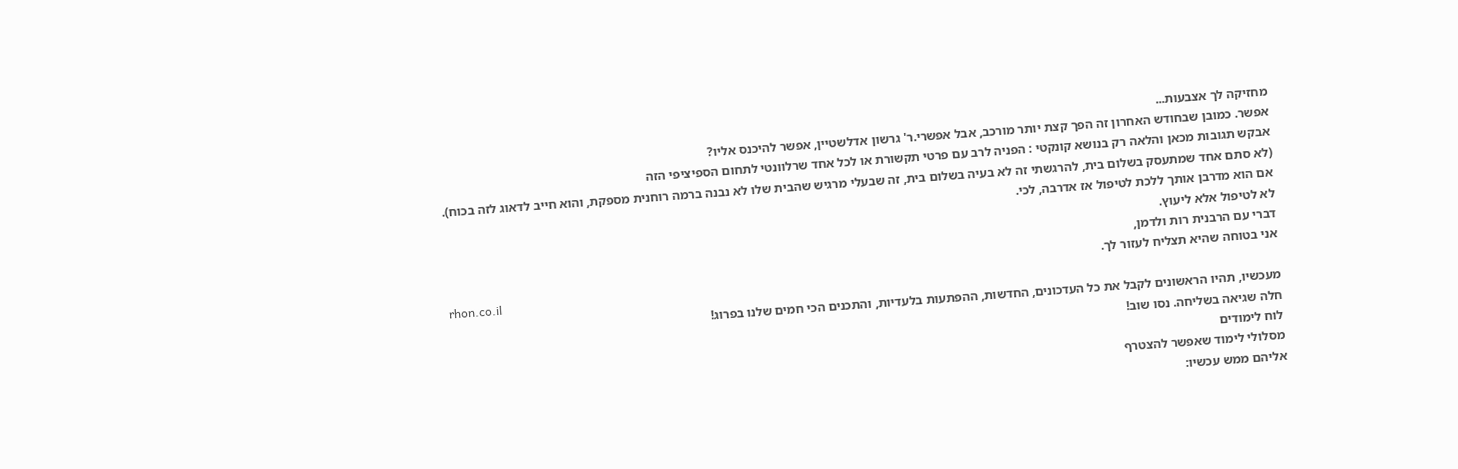מחזיקה לך אצבעות...
אפשר. כמובן שבחודש האחרון זה הפך קצת יותר מורכב, אבל אפשרי.ר' גרשון אדלשטיין, אפשר להיכנס אליו?
אבקש תגובות מכאן והלאה רק בנושא קונקטי : הפניה לרב עם פרטי תקשורת או לכל אחד שרלוונטי לתחום הספיציפי הזה
(לא סתם אחד שמתעסק בשלום בית, להרגשתי זה לא בעיה בשלום בית, זה שבעלי מרגיש שהבית שלו לא נבנה ברמה רוחנית מספקת, והוא חייב לדאוג לזה בכוח).
אם הוא מדרבן אותך ללכת לטיפול אז אדרבה, לכי.
לא לטיפול אלא ליעוץ.
דברי עם הרבנית רות ולדמן,
אני בטוחה שהיא תצליח לעזור לך.
rhon.co.il
מעכשיו, תהיו הראשונים לקבל את כל העדכונים, החדשות, ההפתעות בלעדיות, והתכנים הכי חמים שלנו בפרוג!
חלה שגיאה בשליחה. נסו שוב!
לוח לימודים
מסלולי לימוד שאפשר להצטרף
אליהם ממש עכשיו: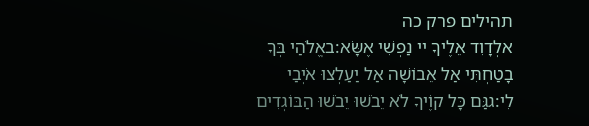תהילים פרק כה
אלְדָוִד אֵלֶיךָ יי נַפְשִׁי אֶשָּׂא:באֱלֹהַי בְּךָ בָטַחְתִּי אַל אֵבוֹשָׁה אַל יַעַלְצוּ אֹיְבַי לִי:גגַּם כָּל קוֶֹיךָ לֹא יֵבֹשׁוּ יֵבֹשׁוּ הַבּוֹגְדִים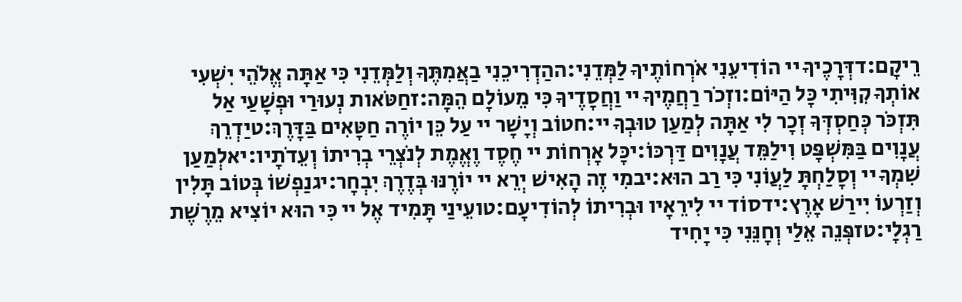רֵיקָם:דדְּרָכֶיךָ יי הוֹדִיעֵנִי אֹרְחוֹתֶיךָ לַמְּדֵנִי:ההַדְרִיכֵנִי בַאֲמִתֶּךָ וְלַמְּדֵנִי כִּי אַתָּה אֱלֹהֵי יִשְׁעִי אוֹתְךָ קִוִּיתִי כָּל הַיּוֹם:וזְכֹר רַחֲמֶיךָ יי וַחֲסָדֶיךָ כִּי מֵעוֹלָם הֵמָּה:זחַטֹּאות נְעוּרַי וּפְשָׁעַי אַל תִּזְכֹּר כְּחַסְדְּךָ זְכָר לִי אַתָּה לְמַעַן טוּבְךָ יי:חטוֹב וְיָשָׁר יי עַל כֵּן יוֹרֶה חַטָּאִים בַּדָּרֶךְ:טיַדְרֵךְ עֲנָוִים בַּמִּשְׁפָּט וִילַמֵּד עֲנָוִים דַּרְכּוֹ:יכָּל אָרְחוֹת יי חֶסֶד וֶאֱמֶת לְנֹצְרֵי בְרִיתוֹ וְעֵדֹתָיו:יאלְמַעַן שִׁמְךָ יי וְסָלַחְתָּ לַעֲוֹנִי כִּי רַב הוּא:יבמִי זֶה הָאִישׁ יְרֵא יי יוֹרֶנּוּ בְּדֶרֶךְ יִבְחָר:יגנַפְשׁוֹ בְּטוֹב תָּלִין וְזַרְעוֹ יִירַשׁ אָרֶץ:ידסוֹד יי לִירֵאָיו וּבְרִיתוֹ לְהוֹדִיעָם:טועֵינַי תָּמִיד אֶל יי כִּי הוּא יוֹצִיא מֵרֶשֶׁת רַגְלָי:טזפְּנֵה אֵלַי וְחָנֵּנִי כִּי יָחִיד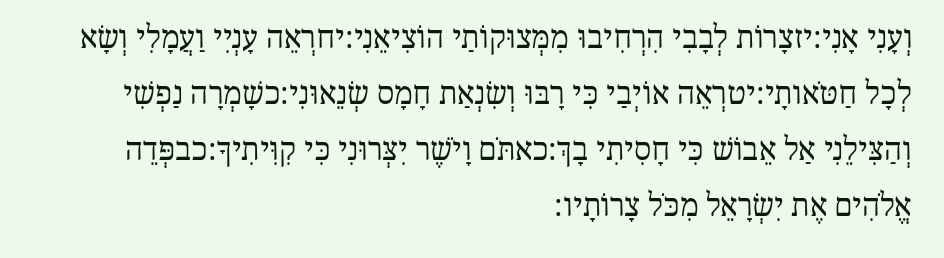וְעָנִי אָנִי:יזצָרוֹת לְבָבִי הִרְחִיבוּ מִמְּצוּקוֹתַי הוֹצִיאֵנִי:יחרְאֵה עָנְיִי וַעֲמָלִי וְשָׂא לְכָל חַטֹּאותָי:יטרְאֵה אוֹיְבַי כִּי רָבּוּ וְשִׂנְאַת חָמָס שְׂנֵאוּנִי:כשָׁמְרָה נַפְשִׁי וְהַצִּילֵנִי אַל אֵבוֹשׁ כִּי חָסִיתִי בָךְ:כאתֹּם וָיֹשֶׁר יִצְּרוּנִי כִּי קִוִּיתִיךָ:כבפְּדֵה אֱלֹהִים אֶת יִשְׂרָאֵל מִכֹּל צָרוֹתָיו: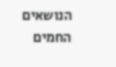הנושאים החמים